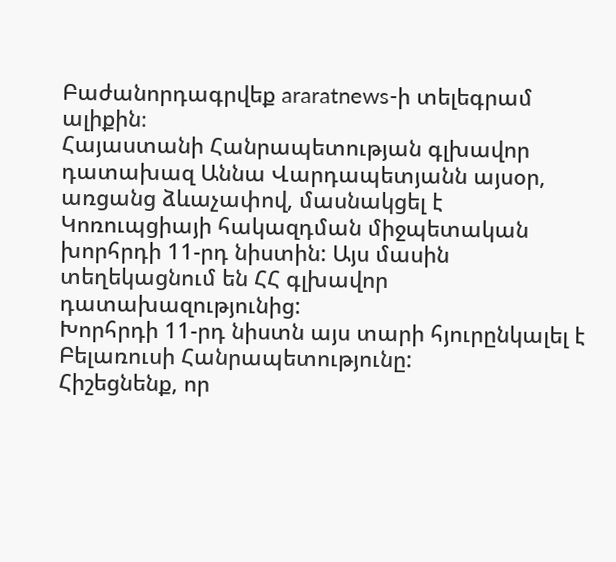Բաժանորդագրվեք araratnews-ի տելեգրամ ալիքին։
Հայաստանի Հանրապետության գլխավոր դատախազ Աննա Վարդապետյանն այսօր, առցանց ձևաչափով, մասնակցել է Կոռուպցիայի հակազդման միջպետական խորհրդի 11-րդ նիստին: Այս մասին տեղեկացնում են ՀՀ գլխավոր դատախազությունից:
Խորհրդի 11-րդ նիստն այս տարի հյուրընկալել է Բելառուսի Հանրապետությունը:
Հիշեցնենք, որ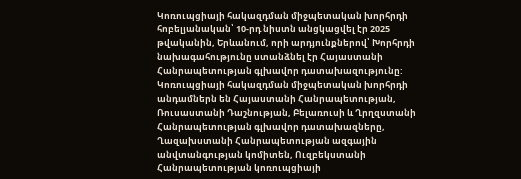Կոռուպցիայի հակազդման միջպետական խորհրդի հոբելյանական՝ 10-րդ նիստն անցկացվել էր 2025 թվականին, Երևանում, որի արդյունքներով՝ Խորհրդի նախագահությունը ստանձնել էր Հայաստանի Հանրապետության գլխավոր դատախազությունը:
Կոռուպցիայի հակազդման միջպետական խորհրդի անդամներն են Հայաստանի Հանրապետության, Ռուսաստանի Դաշնության, Բելառուսի և Ղրղզստանի Հանրապետության գլխավոր դատախազները, Ղազախստանի Հանրապետության ազգային անվտանգության կոմիտեն, Ուզբեկստանի Հանրապետության կոռուպցիայի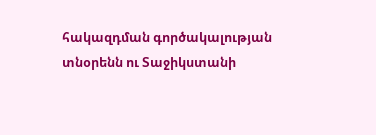հակազդման գործակալության տնօրենն ու Տաջիկստանի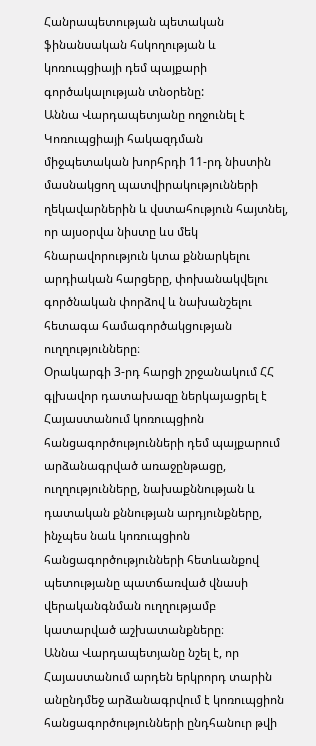Հանրապետության պետական ֆինանսական հսկողության և կոռուպցիայի դեմ պայքարի գործակալության տնօրենը:
Աննա Վարդապետյանը ողջունել է Կոռուպցիայի հակազդման միջպետական խորհրդի 11-րդ նիստին մասնակցող պատվիրակությունների ղեկավարներին և վստահություն հայտնել, որ այսօրվա նիստը ևս մեկ հնարավորություն կտա քննարկելու արդիական հարցերը, փոխանակվելու գործնական փորձով և նախանշելու հետագա համագործակցության ուղղությունները։
Օրակարգի 3-րդ հարցի շրջանակում ՀՀ գլխավոր դատախազը ներկայացրել է Հայաստանում կոռուպցիոն հանցագործությունների դեմ պայքարում արձանագրված առաջընթացը, ուղղությունները, նախաքննության և դատական քննության արդյունքները, ինչպես նաև կոռուպցիոն հանցագործությունների հետևանքով պետությանը պատճառված վնասի վերականգնման ուղղությամբ կատարված աշխատանքները։
Աննա Վարդապետյանը նշել է, որ Հայաստանում արդեն երկրորդ տարին անընդմեջ արձանագրվում է կոռուպցիոն հանցագործությունների ընդհանուր թվի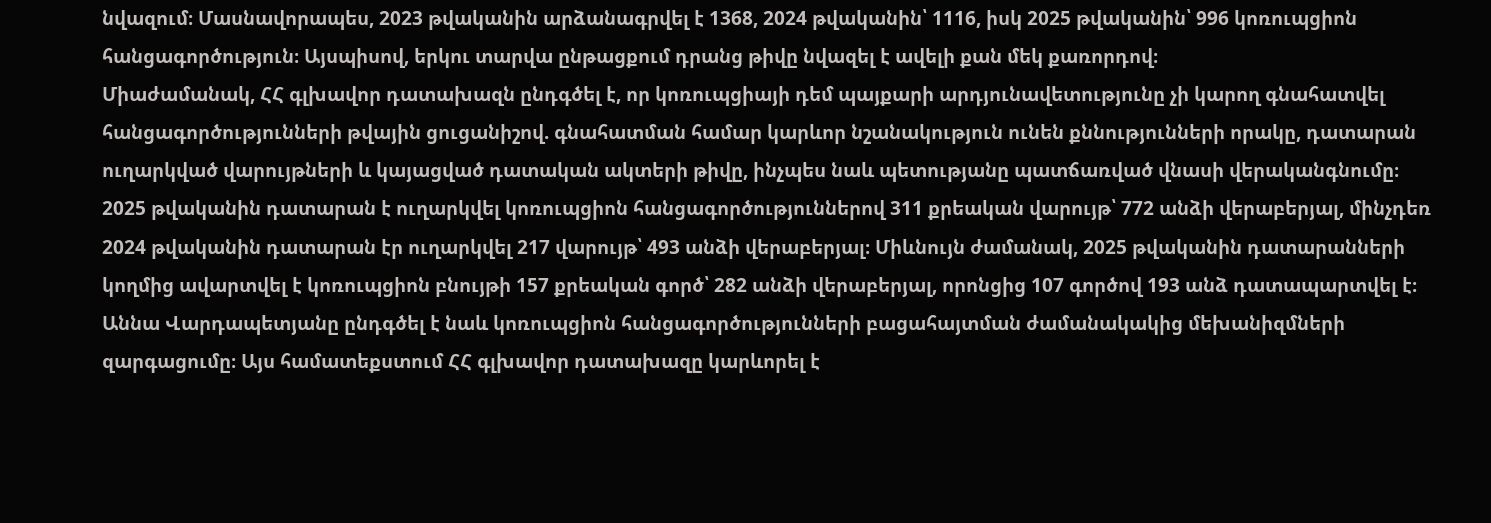նվազում։ Մասնավորապես, 2023 թվականին արձանագրվել է 1368, 2024 թվականին՝ 1116, իսկ 2025 թվականին՝ 996 կոռուպցիոն հանցագործություն։ Այսպիսով, երկու տարվա ընթացքում դրանց թիվը նվազել է ավելի քան մեկ քառորդով։
Միաժամանակ, ՀՀ գլխավոր դատախազն ընդգծել է, որ կոռուպցիայի դեմ պայքարի արդյունավետությունը չի կարող գնահատվել հանցագործությունների թվային ցուցանիշով. գնահատման համար կարևոր նշանակություն ունեն քննությունների որակը, դատարան ուղարկված վարույթների և կայացված դատական ակտերի թիվը, ինչպես նաև պետությանը պատճառված վնասի վերականգնումը։
2025 թվականին դատարան է ուղարկվել կոռուպցիոն հանցագործություններով 311 քրեական վարույթ՝ 772 անձի վերաբերյալ, մինչդեռ 2024 թվականին դատարան էր ուղարկվել 217 վարույթ՝ 493 անձի վերաբերյալ։ Միևնույն ժամանակ, 2025 թվականին դատարանների կողմից ավարտվել է կոռուպցիոն բնույթի 157 քրեական գործ՝ 282 անձի վերաբերյալ, որոնցից 107 գործով 193 անձ դատապարտվել է։
Աննա Վարդապետյանը ընդգծել է նաև կոռուպցիոն հանցագործությունների բացահայտման ժամանակակից մեխանիզմների զարգացումը։ Այս համատեքստում ՀՀ գլխավոր դատախազը կարևորել է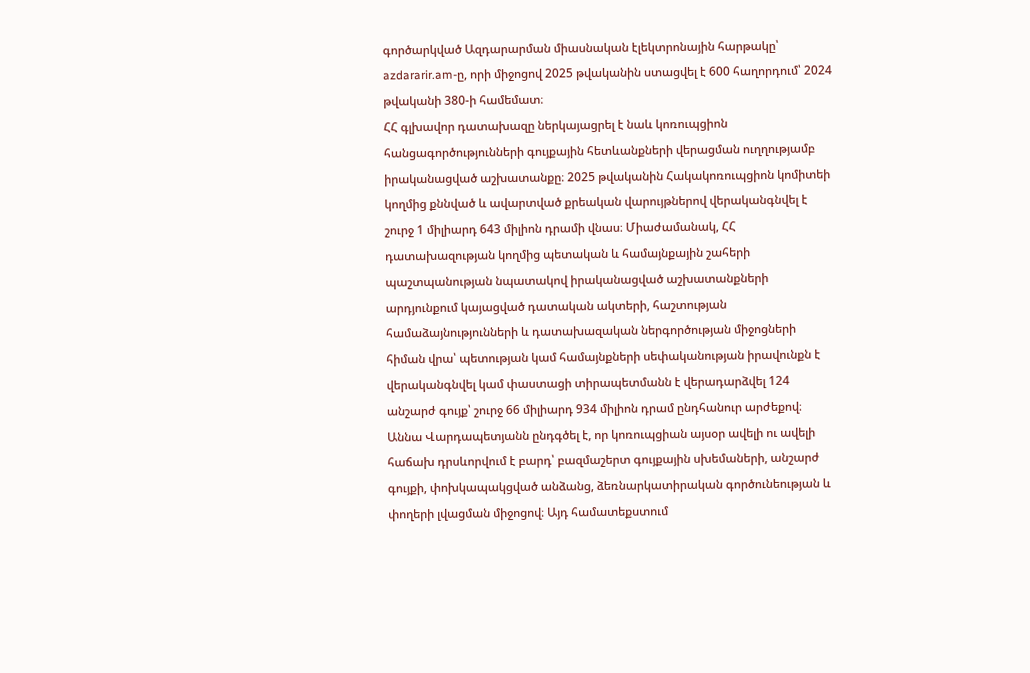գործարկված Ազդարարման միասնական էլեկտրոնային հարթակը՝ azdararir.am-ը, որի միջոցով 2025 թվականին ստացվել է 600 հաղորդում՝ 2024 թվականի 380-ի համեմատ։
ՀՀ գլխավոր դատախազը ներկայացրել է նաև կոռուպցիոն հանցագործությունների գույքային հետևանքների վերացման ուղղությամբ իրականացված աշխատանքը։ 2025 թվականին Հակակոռուպցիոն կոմիտեի կողմից քննված և ավարտված քրեական վարույթներով վերականգնվել է շուրջ 1 միլիարդ 643 միլիոն դրամի վնաս։ Միաժամանակ, ՀՀ դատախազության կողմից պետական և համայնքային շահերի պաշտպանության նպատակով իրականացված աշխատանքների արդյունքում կայացված դատական ակտերի, հաշտության համաձայնությունների և դատախազական ներգործության միջոցների հիման վրա՝ պետության կամ համայնքների սեփականության իրավունքն է վերականգնվել կամ փաստացի տիրապետմանն է վերադարձվել 124 անշարժ գույք՝ շուրջ 66 միլիարդ 934 միլիոն դրամ ընդհանուր արժեքով։
Աննա Վարդապետյանն ընդգծել է, որ կոռուպցիան այսօր ավելի ու ավելի հաճախ դրսևորվում է բարդ՝ բազմաշերտ գույքային սխեմաների, անշարժ գույքի, փոխկապակցված անձանց, ձեռնարկատիրական գործունեության և փողերի լվացման միջոցով։ Այդ համատեքստում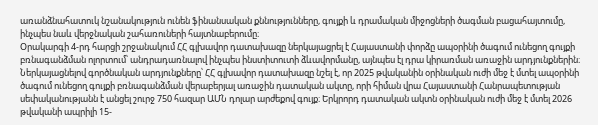առանձնահատուկ նշանակություն ունեն ֆինանսական քննությունները, գույքի և դրամական միջոցների ծագման բացահայտումը, ինչպես նաև վերջնական շահառուների հայտնաբերումը։
Օրակարգի 4-րդ հարցի շրջանակում ՀՀ գլխավոր դատախազը ներկայացրել է Հայաստանի փորձը ապօրինի ծագում ունեցող գույքի բռնագանձման ոլորտում՝ անդրադառնալով ինչպես ինստիտուտի ձևավորմանը, այնպես էլ դրա կիրառման առաջին արդյունքներին։
Ներկայացնելով գործնական արդյունքները՝ ՀՀ գլխավոր դատախազը նշել է, որ 2025 թվականին օրինական ուժի մեջ է մտել ապօրինի ծագում ունեցող գույքի բռնագանձման վերաբերյալ առաջին դատական ակտը, որի հիման վրա Հայաստանի Հանրապետության սեփականությանն է անցել շուրջ 750 հազար ԱՄՆ դոլար արժեքով գույք։ Երկրորդ դատական ակտն օրինական ուժի մեջ է մտել 2026 թվականի ապրիլի 15-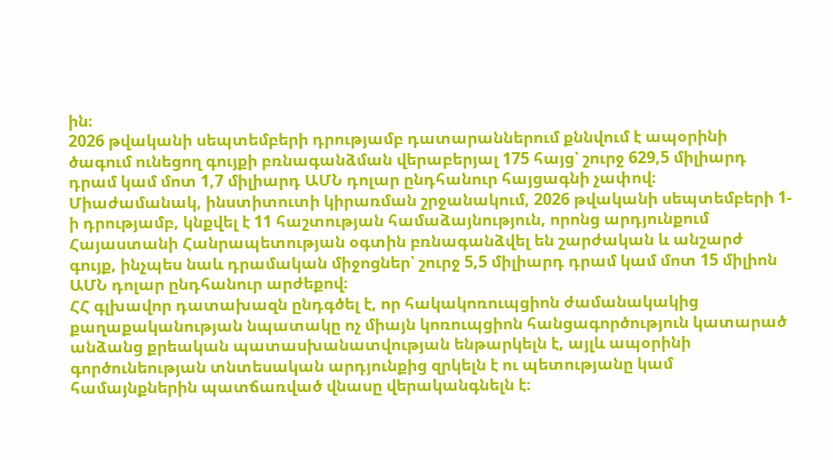ին։
2026 թվականի սեպտեմբերի դրությամբ դատարաններում քննվում է ապօրինի ծագում ունեցող գույքի բռնագանձման վերաբերյալ 175 հայց՝ շուրջ 629,5 միլիարդ դրամ կամ մոտ 1,7 միլիարդ ԱՄՆ դոլար ընդհանուր հայցագնի չափով։
Միաժամանակ, ինստիտուտի կիրառման շրջանակում, 2026 թվականի սեպտեմբերի 1-ի դրությամբ, կնքվել է 11 հաշտության համաձայնություն, որոնց արդյունքում Հայաստանի Հանրապետության օգտին բռնագանձվել են շարժական և անշարժ գույք, ինչպես նաև դրամական միջոցներ՝ շուրջ 5,5 միլիարդ դրամ կամ մոտ 15 միլիոն ԱՄՆ դոլար ընդհանուր արժեքով։
ՀՀ գլխավոր դատախազն ընդգծել է, որ հակակոռուպցիոն ժամանակակից քաղաքականության նպատակը ոչ միայն կոռուպցիոն հանցագործություն կատարած անձանց քրեական պատասխանատվության ենթարկելն է, այլև ապօրինի գործունեության տնտեսական արդյունքից զրկելն է ու պետությանը կամ համայնքներին պատճառված վնասը վերականգնելն է։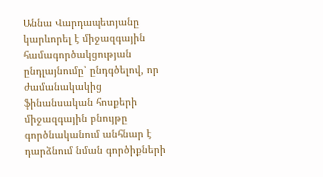Աննա Վարդապետյանը կարևորել է միջազգային համագործակցության ընդլայնումը՝ ընդգծելով, որ ժամանակակից ֆինանսական հոսքերի միջազգային բնույթը գործնականում անհնար է դարձնում նման գործիքների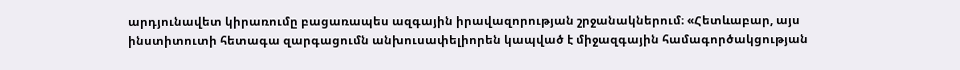արդյունավետ կիրառումը բացառապես ազգային իրավազորության շրջանակներում։ «Հետևաբար, այս ինստիտուտի հետագա զարգացումն անխուսափելիորեն կապված է միջազգային համագործակցության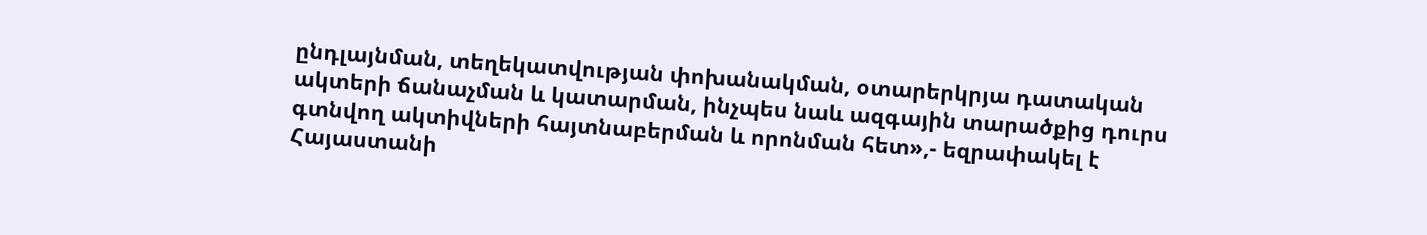ընդլայնման, տեղեկատվության փոխանակման, օտարերկրյա դատական ակտերի ճանաչման և կատարման, ինչպես նաև ազգային տարածքից դուրս գտնվող ակտիվների հայտնաբերման և որոնման հետ»,- եզրափակել է Հայաստանի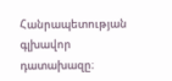Հանրապետության գլխավոր դատախազը։